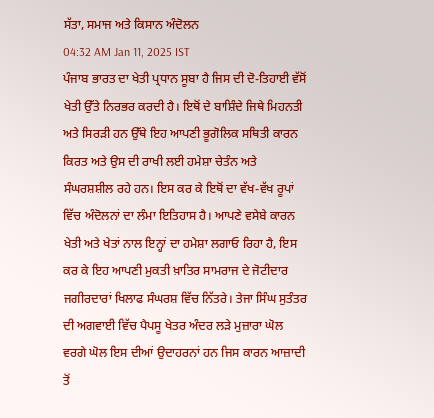ਸੱਤਾ, ਸਮਾਜ ਅਤੇ ਕਿਸਾਨ ਅੰਦੋਲਨ
04:32 AM Jan 11, 2025 IST
ਪੰਜਾਬ ਭਾਰਤ ਦਾ ਖੇਤੀ ਪ੍ਰਧਾਨ ਸੂਬਾ ਹੈ ਜਿਸ ਦੀ ਦੋ-ਤਿਹਾਈ ਵੱਸੋਂ ਖੇਤੀ ਉੱਤੇ ਨਿਰਭਰ ਕਰਦੀ ਹੈ। ਇਥੋਂ ਦੇ ਬਾਸ਼ਿੰਦੇ ਜਿਥੇ ਮਿਹਨਤੀ ਅਤੇ ਸਿਰੜੀ ਹਨ ਉੱਥੇ ਇਹ ਆਪਣੀ ਭੂਗੋਲਿਕ ਸਥਿਤੀ ਕਾਰਨ ਕਿਰਤ ਅਤੇ ਉਸ ਦੀ ਰਾਖੀ ਲਈ ਹਮੇਸ਼ਾ ਚੇਤੰਨ ਅਤੇ ਸੰਘਰਸ਼ਸ਼ੀਲ ਰਹੇ ਹਨ। ਇਸ ਕਰ ਕੇ ਇਥੋਂ ਦਾ ਵੱਖ-ਵੱਖ ਰੂਪਾਂ ਵਿੱਚ ਅੰਦੋਲਨਾਂ ਦਾ ਲੰਮਾ ਇਤਿਹਾਸ ਹੈ। ਆਪਣੇ ਵਸੇਬੇ ਕਾਰਨ ਖੇਤੀ ਅਤੇ ਖੇਤਾਂ ਨਾਲ ਇਨ੍ਹਾਂ ਦਾ ਹਮੇਸ਼ਾ ਲਗਾਓ ਰਿਹਾ ਹੈ, ਇਸ ਕਰ ਕੇ ਇਹ ਆਪਣੀ ਮੁਕਤੀ ਖ਼ਾਤਿਰ ਸਾਮਰਾਜ ਦੇ ਜੋਟੀਦਾਰ ਜਗੀਰਦਾਰਾਂ ਖਿਲਾਫ ਸੰਘਰਸ਼ ਵਿੱਚ ਨਿੱਤਰੇ। ਤੇਜਾ ਸਿੰਘ ਸੁਤੰਤਰ ਦੀ ਅਗਵਾਈ ਵਿੱਚ ਪੈਪਸੂ ਖੇਤਰ ਅੰਦਰ ਲੜੇ ਮੁਜ਼ਾਰਾ ਘੋਲ ਵਰਗੇ ਘੋਲ ਇਸ ਦੀਆਂ ਉਦਾਹਰਨਾਂ ਹਨ ਜਿਸ ਕਾਰਨ ਆਜ਼ਾਦੀ ਤੋਂ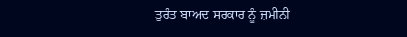ਤੁਰੰਤ ਬਾਅਦ ਸਰਕਾਰ ਨੂੰ ਜ਼ਮੀਨੀ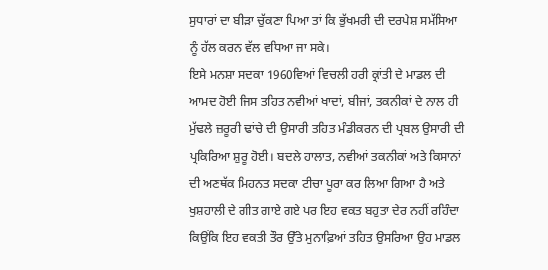ਸੁਧਾਰਾਂ ਦਾ ਬੀੜਾ ਚੁੱਕਣਾ ਪਿਆ ਤਾਂ ਕਿ ਭੁੱਖਮਰੀ ਦੀ ਦਰਪੇਸ਼ ਸਮੱਸਿਆ ਨੂੰ ਹੱਲ ਕਰਨ ਵੱਲ ਵਧਿਆ ਜਾ ਸਕੇ।
ਇਸੇ ਮਨਸ਼ਾ ਸਦਕਾ 1960ਵਿਆਂ ਵਿਚਲੀ ਹਰੀ ਕ੍ਰਾਂਤੀ ਦੇ ਮਾਡਲ ਦੀ ਆਮਦ ਹੋਈ ਜਿਸ ਤਹਿਤ ਨਵੀਆਂ ਖਾਦਾਂ, ਬੀਜਾਂ, ਤਕਨੀਕਾਂ ਦੇ ਨਾਲ ਹੀ ਮੁੱਢਲੇ ਜ਼ਰੂਰੀ ਢਾਂਚੇ ਦੀ ਉਸਾਰੀ ਤਹਿਤ ਮੰਡੀਕਰਨ ਦੀ ਪ੍ਰਬਲ ਉਸਾਰੀ ਦੀ ਪ੍ਰਕਿਰਿਆ ਸ਼ੁਰੂ ਹੋਈ। ਬਦਲੇ ਹਾਲਾਤ, ਨਵੀਆਂ ਤਕਨੀਕਾਂ ਅਤੇ ਕਿਸਾਨਾਂ ਦੀ ਅਣਥੱਕ ਮਿਹਨਤ ਸਦਕਾ ਟੀਚਾ ਪੂਰਾ ਕਰ ਲਿਆ ਗਿਆ ਹੈ ਅਤੇ ਖੁਸ਼ਹਾਲੀ ਦੇ ਗੀਤ ਗਾਏ ਗਏ ਪਰ ਇਹ ਵਕਤ ਬਹੁਤਾ ਦੇਰ ਨਹੀਂ ਰਹਿੰਦਾ ਕਿਉਂਕਿ ਇਹ ਵਕਤੀ ਤੌਰ ਉੱਤੇ ਮੁਨਾਫ਼ਿਆਂ ਤਹਿਤ ਉਸਰਿਆ ਉਹ ਮਾਡਲ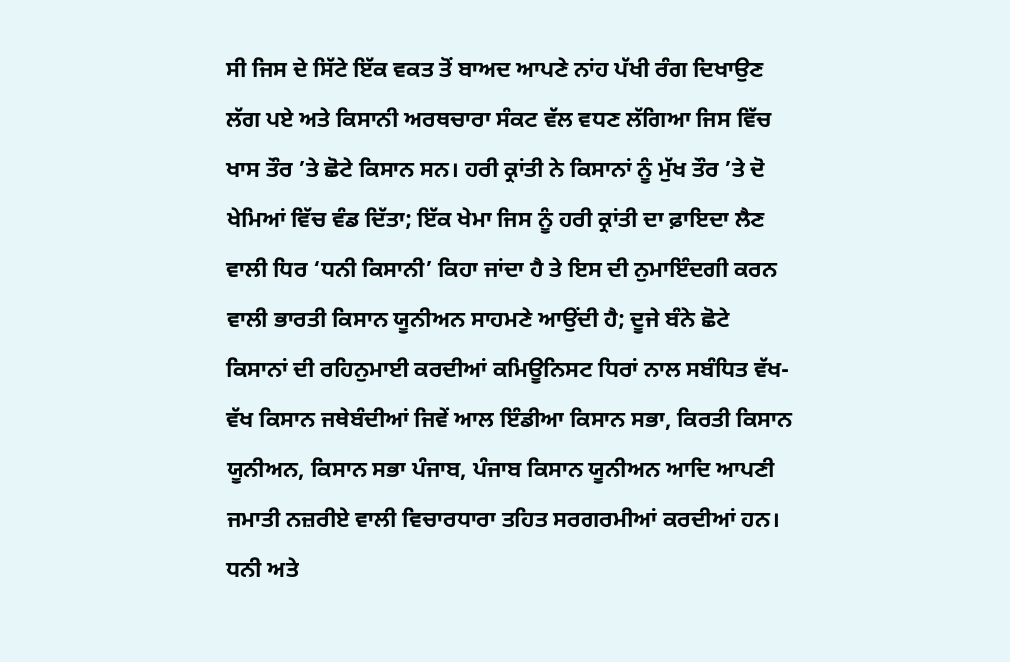ਸੀ ਜਿਸ ਦੇ ਸਿੱਟੇ ਇੱਕ ਵਕਤ ਤੋਂ ਬਾਅਦ ਆਪਣੇ ਨਾਂਹ ਪੱਖੀ ਰੰਗ ਦਿਖਾਉਣ ਲੱਗ ਪਏ ਅਤੇ ਕਿਸਾਨੀ ਅਰਥਚਾਰਾ ਸੰਕਟ ਵੱਲ ਵਧਣ ਲੱਗਿਆ ਜਿਸ ਵਿੱਚ ਖਾਸ ਤੌਰ ’ਤੇ ਛੋਟੇ ਕਿਸਾਨ ਸਨ। ਹਰੀ ਕ੍ਰਾਂਤੀ ਨੇ ਕਿਸਾਨਾਂ ਨੂੰ ਮੁੱਖ ਤੌਰ ’ਤੇ ਦੋ ਖੇਮਿਆਂ ਵਿੱਚ ਵੰਡ ਦਿੱਤਾ; ਇੱਕ ਖੇਮਾ ਜਿਸ ਨੂੰ ਹਰੀ ਕ੍ਰਾਂਤੀ ਦਾ ਫ਼ਾਇਦਾ ਲੈਣ ਵਾਲੀ ਧਿਰ ‘ਧਨੀ ਕਿਸਾਨੀ’ ਕਿਹਾ ਜਾਂਦਾ ਹੈ ਤੇ ਇਸ ਦੀ ਨੁਮਾਇੰਦਗੀ ਕਰਨ ਵਾਲੀ ਭਾਰਤੀ ਕਿਸਾਨ ਯੂਨੀਅਨ ਸਾਹਮਣੇ ਆਉਂਦੀ ਹੈ; ਦੂਜੇ ਬੰਨੇ ਛੋਟੇ ਕਿਸਾਨਾਂ ਦੀ ਰਹਿਨੁਮਾਈ ਕਰਦੀਆਂ ਕਮਿਊਨਿਸਟ ਧਿਰਾਂ ਨਾਲ ਸਬੰਧਿਤ ਵੱਖ-ਵੱਖ ਕਿਸਾਨ ਜਥੇਬੰਦੀਆਂ ਜਿਵੇਂ ਆਲ ਇੰਡੀਆ ਕਿਸਾਨ ਸਭਾ, ਕਿਰਤੀ ਕਿਸਾਨ ਯੂਨੀਅਨ, ਕਿਸਾਨ ਸਭਾ ਪੰਜਾਬ, ਪੰਜਾਬ ਕਿਸਾਨ ਯੂਨੀਅਨ ਆਦਿ ਆਪਣੀ ਜਮਾਤੀ ਨਜ਼ਰੀਏ ਵਾਲੀ ਵਿਚਾਰਧਾਰਾ ਤਹਿਤ ਸਰਗਰਮੀਆਂ ਕਰਦੀਆਂ ਹਨ। ਧਨੀ ਅਤੇ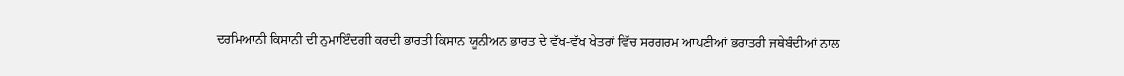ਦਰਮਿਆਨੀ ਕਿਸਾਨੀ ਦੀ ਨੁਮਾਇੰਦਗੀ ਕਰਦੀ ਭਾਰਤੀ ਕਿਸਾਨ ਯੂਨੀਅਨ ਭਾਰਤ ਦੇ ਵੱਖ-ਵੱਖ ਖੇਤਰਾਂ ਵਿੱਚ ਸਰਗਰਮ ਆਪਣੀਆਂ ਭਰਾਤਰੀ ਜਥੇਬੰਦੀਆਂ ਨਾਲ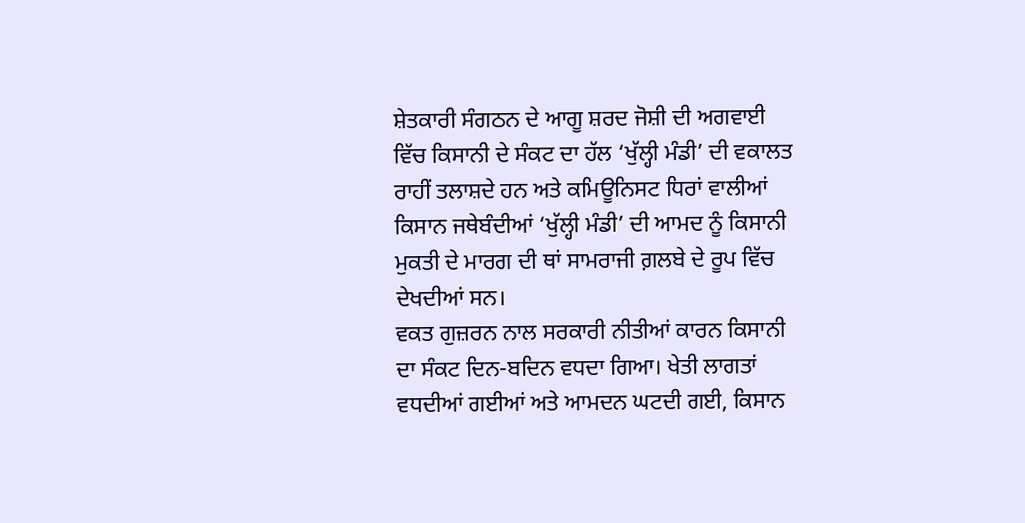ਸ਼ੇਤਕਾਰੀ ਸੰਗਠਨ ਦੇ ਆਗੂ ਸ਼ਰਦ ਜੋਸ਼ੀ ਦੀ ਅਗਵਾਈ ਵਿੱਚ ਕਿਸਾਨੀ ਦੇ ਸੰਕਟ ਦਾ ਹੱਲ ‘ਖੁੱਲ੍ਹੀ ਮੰਡੀ’ ਦੀ ਵਕਾਲਤ ਰਾਹੀਂ ਤਲਾਸ਼ਦੇ ਹਨ ਅਤੇ ਕਮਿਊਨਿਸਟ ਧਿਰਾਂ ਵਾਲੀਆਂ ਕਿਸਾਨ ਜਥੇਬੰਦੀਆਂ ‘ਖੁੱਲ੍ਹੀ ਮੰਡੀ’ ਦੀ ਆਮਦ ਨੂੰ ਕਿਸਾਨੀ ਮੁਕਤੀ ਦੇ ਮਾਰਗ ਦੀ ਥਾਂ ਸਾਮਰਾਜੀ ਗ਼ਲਬੇ ਦੇ ਰੂਪ ਵਿੱਚ ਦੇਖਦੀਆਂ ਸਨ।
ਵਕਤ ਗੁਜ਼ਰਨ ਨਾਲ ਸਰਕਾਰੀ ਨੀਤੀਆਂ ਕਾਰਨ ਕਿਸਾਨੀ ਦਾ ਸੰਕਟ ਦਿਨ-ਬਦਿਨ ਵਧਦਾ ਗਿਆ। ਖੇਤੀ ਲਾਗਤਾਂ ਵਧਦੀਆਂ ਗਈਆਂ ਅਤੇ ਆਮਦਨ ਘਟਦੀ ਗਈ, ਕਿਸਾਨ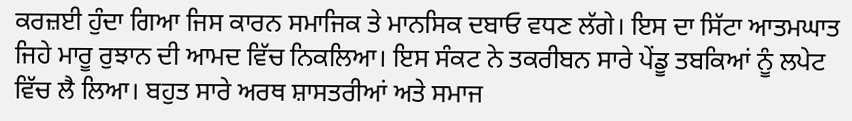ਕਰਜ਼ਈ ਹੁੰਦਾ ਗਿਆ ਜਿਸ ਕਾਰਨ ਸਮਾਜਿਕ ਤੇ ਮਾਨਸਿਕ ਦਬਾਓ ਵਧਣ ਲੱਗੇ। ਇਸ ਦਾ ਸਿੱਟਾ ਆਤਮਘਾਤ ਜਿਹੇ ਮਾਰੂ ਰੁਝਾਨ ਦੀ ਆਮਦ ਵਿੱਚ ਨਿਕਲਿਆ। ਇਸ ਸੰਕਟ ਨੇ ਤਕਰੀਬਨ ਸਾਰੇ ਪੇਂਡੂ ਤਬਕਿਆਂ ਨੂੰ ਲਪੇਟ ਵਿੱਚ ਲੈ ਲਿਆ। ਬਹੁਤ ਸਾਰੇ ਅਰਥ ਸ਼ਾਸਤਰੀਆਂ ਅਤੇ ਸਮਾਜ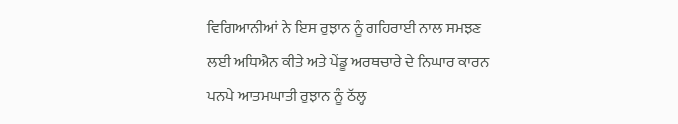ਵਿਗਿਆਨੀਆਂ ਨੇ ਇਸ ਰੁਝਾਨ ਨੂੰ ਗਹਿਰਾਈ ਨਾਲ ਸਮਝਣ ਲਈ ਅਧਿਐਨ ਕੀਤੇ ਅਤੇ ਪੇਂਡੂ ਅਰਥਚਾਰੇ ਦੇ ਨਿਘਾਰ ਕਾਰਨ ਪਨਪੇ ਆਤਮਘਾਤੀ ਰੁਝਾਨ ਨੂੰ ਠੱਲ੍ਹ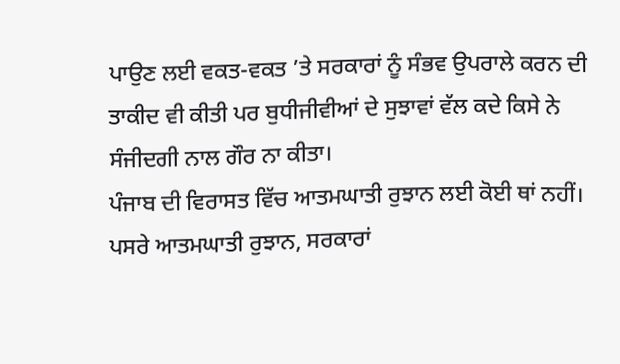ਪਾਉਣ ਲਈ ਵਕਤ-ਵਕਤ ’ਤੇ ਸਰਕਾਰਾਂ ਨੂੰ ਸੰਭਵ ਉਪਰਾਲੇ ਕਰਨ ਦੀ ਤਾਕੀਦ ਵੀ ਕੀਤੀ ਪਰ ਬੁਧੀਜੀਵੀਆਂ ਦੇ ਸੁਝਾਵਾਂ ਵੱਲ ਕਦੇ ਕਿਸੇ ਨੇ ਸੰਜੀਦਗੀ ਨਾਲ ਗੌਰ ਨਾ ਕੀਤਾ।
ਪੰਜਾਬ ਦੀ ਵਿਰਾਸਤ ਵਿੱਚ ਆਤਮਘਾਤੀ ਰੁਝਾਨ ਲਈ ਕੋਈ ਥਾਂ ਨਹੀਂ। ਪਸਰੇ ਆਤਮਘਾਤੀ ਰੁਝਾਨ, ਸਰਕਾਰਾਂ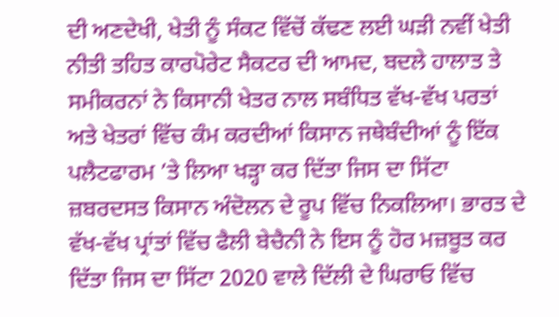ਦੀ ਅਣਦੇਖੀ, ਖੇਤੀ ਨੂੰ ਸੰਕਟ ਵਿੱਚੋਂ ਕੱਢਣ ਲਈ ਘੜੀ ਨਵੀਂ ਖੇਤੀ ਨੀਤੀ ਤਹਿਤ ਕਾਰਪੋਰੇਟ ਸੈਕਟਰ ਦੀ ਆਮਦ, ਬਦਲੇ ਹਾਲਾਤ ਤੇ ਸਮੀਕਰਨਾਂ ਨੇ ਕਿਸਾਨੀ ਖੇਤਰ ਨਾਲ ਸਬੰਧਿਤ ਵੱਖ-ਵੱਖ ਪਰਤਾਂ ਅਤੇ ਖੇਤਰਾਂ ਵਿੱਚ ਕੰਮ ਕਰਦੀਆਂ ਕਿਸਾਨ ਜਥੇਬੰਦੀਆਂ ਨੂੰ ਇੱਕ ਪਲੈਟਫਾਰਮ ’ਤੇ ਲਿਆ ਖੜ੍ਹਾ ਕਰ ਦਿੱਤਾ ਜਿਸ ਦਾ ਸਿੱਟਾ ਜ਼ਬਰਦਸਤ ਕਿਸਾਨ ਅੰਦੋਲਨ ਦੇ ਰੂਪ ਵਿੱਚ ਨਿਕਲਿਆ। ਭਾਰਤ ਦੇ ਵੱਖ-ਵੱਖ ਪ੍ਰਾਂਤਾਂ ਵਿੱਚ ਫੈਲੀ ਬੇਚੈਨੀ ਨੇ ਇਸ ਨੂੰ ਹੋਰ ਮਜ਼ਬੂਤ ਕਰ ਦਿੱਤਾ ਜਿਸ ਦਾ ਸਿੱਟਾ 2020 ਵਾਲੇ ਦਿੱਲੀ ਦੇ ਘਿਰਾਓ ਵਿੱਚ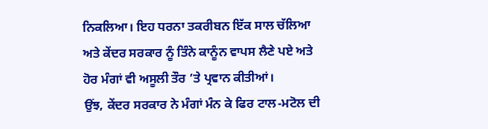ਨਿਕਲਿਆ। ਇਹ ਧਰਨਾ ਤਕਰੀਬਨ ਇੱਕ ਸਾਲ ਚੱਲਿਆ ਅਤੇ ਕੇਂਦਰ ਸਰਕਾਰ ਨੂੰ ਤਿੰਨੇ ਕਾਨੂੰਨ ਵਾਪਸ ਲੈਣੇ ਪਏ ਅਤੇ ਹੋਰ ਮੰਗਾਂ ਵੀ ਅਸੂਲੀ ਤੌਰ ’ਤੇ ਪ੍ਰਵਾਨ ਕੀਤੀਆਂ।
ਉਂਝ, ਕੇਂਦਰ ਸਰਕਾਰ ਨੇ ਮੰਗਾਂ ਮੰਨ ਕੇ ਫਿਰ ਟਾਲ-ਮਟੋਲ ਦੀ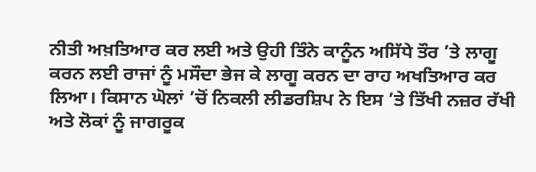ਨੀਤੀ ਅਖ਼ਤਿਆਰ ਕਰ ਲਈ ਅਤੇ ਉਹੀ ਤਿੰਨੇ ਕਾਨੂੰਨ ਅਸਿੱਧੇ ਤੌਰ ’ਤੇ ਲਾਗੂ ਕਰਨ ਲਈ ਰਾਜਾਂ ਨੂੰ ਮਸੌਦਾ ਭੇਜ ਕੇ ਲਾਗੂ ਕਰਨ ਦਾ ਰਾਹ ਅਖਤਿਆਰ ਕਰ ਲਿਆ। ਕਿਸਾਨ ਘੋਲਾਂ ’ਚੋਂ ਨਿਕਲੀ ਲੀਡਰਸ਼ਿਪ ਨੇ ਇਸ ’ਤੇ ਤਿੱਖੀ ਨਜ਼ਰ ਰੱਖੀ ਅਤੇ ਲੋਕਾਂ ਨੂੰ ਜਾਗਰੂਕ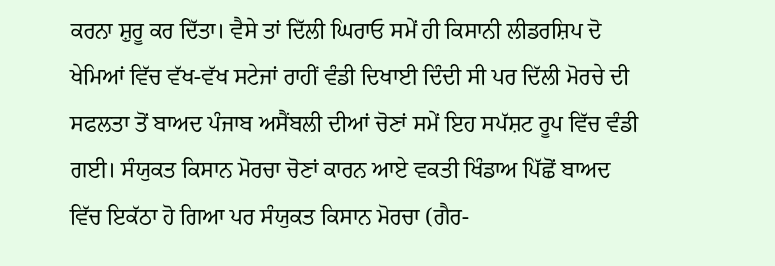ਕਰਨਾ ਸ਼ੁਰੂ ਕਰ ਦਿੱਤਾ। ਵੈਸੇ ਤਾਂ ਦਿੱਲੀ ਘਿਰਾਓ ਸਮੇਂ ਹੀ ਕਿਸਾਨੀ ਲੀਡਰਸ਼ਿਪ ਦੋ ਖੇਮਿਆਂ ਵਿੱਚ ਵੱਖ-ਵੱਖ ਸਟੇਜਾਂ ਰਾਹੀਂ ਵੰਡੀ ਦਿਖਾਈ ਦਿੰਦੀ ਸੀ ਪਰ ਦਿੱਲੀ ਮੋਰਚੇ ਦੀ ਸਫਲਤਾ ਤੋਂ ਬਾਅਦ ਪੰਜਾਬ ਅਸੈਂਬਲੀ ਦੀਆਂ ਚੋਣਾਂ ਸਮੇਂ ਇਹ ਸਪੱਸ਼ਟ ਰੂਪ ਵਿੱਚ ਵੰਡੀ ਗਈ। ਸੰਯੁਕਤ ਕਿਸਾਨ ਮੋਰਚਾ ਚੋਣਾਂ ਕਾਰਨ ਆਏ ਵਕਤੀ ਖਿੰਡਾਅ ਪਿੱਛੋਂ ਬਾਅਦ ਵਿੱਚ ਇਕੱਠਾ ਹੋ ਗਿਆ ਪਰ ਸੰਯੁਕਤ ਕਿਸਾਨ ਮੋਰਚਾ (ਗੈਰ-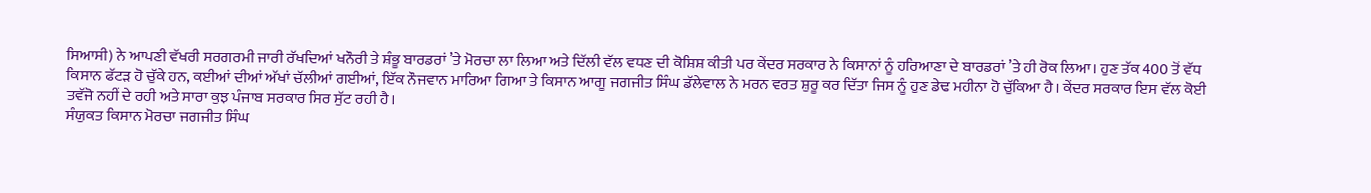ਸਿਆਸੀ) ਨੇ ਆਪਣੀ ਵੱਖਰੀ ਸਰਗਰਮੀ ਜਾਰੀ ਰੱਖਦਿਆਂ ਖਨੌਰੀ ਤੇ ਸ਼ੰਭੂ ਬਾਰਡਰਾਂ ’ਤੇ ਮੋਰਚਾ ਲਾ ਲਿਆ ਅਤੇ ਦਿੱਲੀ ਵੱਲ ਵਧਣ ਦੀ ਕੋਸ਼ਿਸ਼ ਕੀਤੀ ਪਰ ਕੇਂਦਰ ਸਰਕਾਰ ਨੇ ਕਿਸਾਨਾਂ ਨੂੰ ਹਰਿਆਣਾ ਦੇ ਬਾਰਡਰਾਂ ’ਤੇ ਹੀ ਰੋਕ ਲਿਆ। ਹੁਣ ਤੱਕ 400 ਤੋਂ ਵੱਧ ਕਿਸਾਨ ਫੱਟੜ ਹੋ ਚੁੱਕੇ ਹਨ, ਕਈਆਂ ਦੀਆਂ ਅੱਖਾਂ ਚੱਲੀਆਂ ਗਈਆਂ, ਇੱਕ ਨੌਜਵਾਨ ਮਾਰਿਆ ਗਿਆ ਤੇ ਕਿਸਾਨ ਆਗੂ ਜਗਜੀਤ ਸਿੰਘ ਡੱਲੇਵਾਲ ਨੇ ਮਰਨ ਵਰਤ ਸ਼ੁਰੂ ਕਰ ਦਿੱਤਾ ਜਿਸ ਨੂੰ ਹੁਣ ਡੇਢ ਮਹੀਨਾ ਹੋ ਚੁੱਕਿਆ ਹੈ। ਕੇਂਦਰ ਸਰਕਾਰ ਇਸ ਵੱਲ ਕੋਈ ਤਵੱਜੋ ਨਹੀਂ ਦੇ ਰਹੀ ਅਤੇ ਸਾਰਾ ਕੁਝ ਪੰਜਾਬ ਸਰਕਾਰ ਸਿਰ ਸੁੱਟ ਰਹੀ ਹੈ।
ਸੰਯੁਕਤ ਕਿਸਾਨ ਮੋਰਚਾ ਜਗਜੀਤ ਸਿੰਘ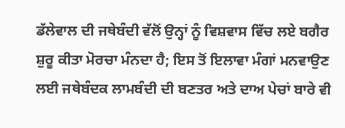ਡੱਲੇਵਾਲ ਦੀ ਜਥੇਬੰਦੀ ਵੱਲੋਂ ਉਨ੍ਹਾਂ ਨੂੰ ਵਿਸ਼ਵਾਸ ਵਿੱਚ ਲਏ ਬਗੈਰ ਸ਼ੁਰੂ ਕੀਤਾ ਮੋਰਚਾ ਮੰਨਦਾ ਹੈ; ਇਸ ਤੋਂ ਇਲਾਵਾ ਮੰਗਾਂ ਮਨਵਾਉਣ ਲਈ ਜਥੇਬੰਦਕ ਲਾਮਬੰਦੀ ਦੀ ਬਣਤਰ ਅਤੇ ਦਾਅ ਪੇਚਾਂ ਬਾਰੇ ਵੀ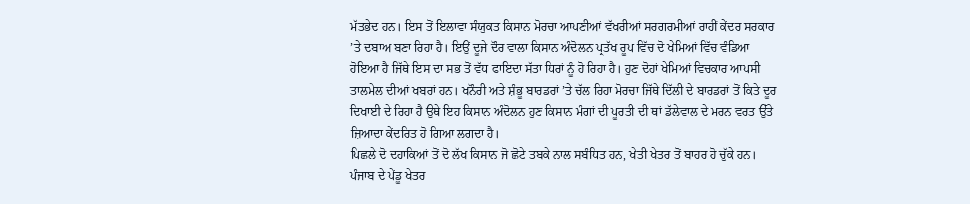ਮੱਤਭੇਦ ਹਨ। ਇਸ ਤੋਂ ਇਲਾਵਾ ਸੰਯੁਕਤ ਕਿਸਾਨ ਮੋਰਚਾ ਆਪਣੀਆਂ ਵੱਖਰੀਆਂ ਸਰਗਰਮੀਆਂ ਰਾਹੀਂ ਕੇਂਦਰ ਸਰਕਾਰ ’ਤੇ ਦਬਾਅ ਬਣਾ ਰਿਹਾ ਹੈ। ਇਉਂ ਦੂਜੇ ਦੌਰ ਵਾਲਾ ਕਿਸਾਨ ਅੰਦੋਲਨ ਪ੍ਰਤੱਖ ਰੂਪ ਵਿੱਚ ਦੋ ਖੇਮਿਆਂ ਵਿੱਚ ਵੰਡਿਆ ਹੋਇਆ ਹੈ ਜਿੱਥੇ ਇਸ ਦਾ ਸਭ ਤੋਂ ਵੱਧ ਫਾਇਦਾ ਸੱਤਾ ਧਿਰਾਂ ਨੂੰ ਹੋ ਰਿਹਾ ਹੈ। ਹੁਣ ਦੋਹਾਂ ਖੇਮਿਆਂ ਵਿਚਕਾਰ ਆਪਸੀ ਤਾਲਮੇਲ ਦੀਆਂ ਖਬਰਾਂ ਹਨ। ਖਨੌਰੀ ਅਤੇ ਸ਼ੰਭੂ ਬਾਰਡਰਾਂ ’ਤੇ ਚੱਲ ਰਿਹਾ ਮੋਰਚਾ ਜਿੱਥੇ ਦਿੱਲੀ ਦੇ ਬਾਰਡਰਾਂ ਤੋਂ ਕਿਤੇ ਦੂਰ ਦਿਖਾਈ ਦੇ ਰਿਹਾ ਹੈ ਉਥੇ ਇਹ ਕਿਸਾਨ ਅੰਦੋਲਨ ਹੁਣ ਕਿਸਾਨ ਮੰਗਾਂ ਦੀ ਪੂਰਤੀ ਦੀ ਥਾਂ ਡੱਲੇਵਾਲ ਦੇ ਮਰਨ ਵਰਤ ਉੱਤੇ ਜ਼ਿਆਦਾ ਕੇਂਦਰਿਤ ਹੋ ਗਿਆ ਲਗਦਾ ਹੈ।
ਪਿਛਲੇ ਦੋ ਦਹਾਕਿਆਂ ਤੋਂ ਦੋ ਲੱਖ ਕਿਸਾਨ ਜੋ ਛੋਟੇ ਤਬਕੇ ਨਾਲ ਸਬੰਧਿਤ ਹਨ, ਖੇਤੀ ਖੇਤਰ ਤੋਂ ਬਾਹਰ ਹੋ ਚੁੱਕੇ ਹਨ। ਪੰਜਾਬ ਦੇ ਪੇਂਡੂ ਖੇਤਰ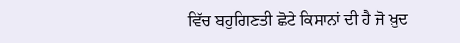ਵਿੱਚ ਬਹੁਗਿਣਤੀ ਛੋਟੇ ਕਿਸਾਨਾਂ ਦੀ ਹੈ ਜੋ ਖ਼ੁਦ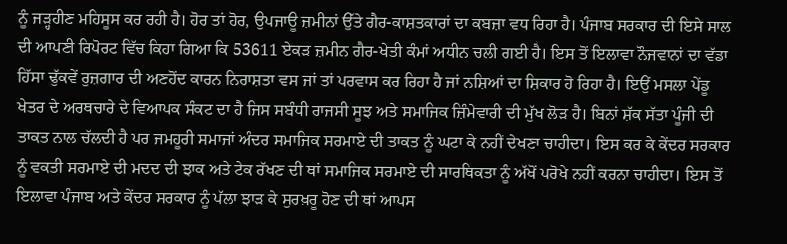ਨੂੰ ਜੜ੍ਹਹੀਣ ਮਹਿਸੂਸ ਕਰ ਰਹੀ ਹੈ। ਹੋਰ ਤਾਂ ਹੋਰ, ਉਪਜਾਊ ਜ਼ਮੀਨਾਂ ਉੱਤੇ ਗੈਰ-ਕਾਸ਼ਤਕਾਰਾਂ ਦਾ ਕਬਜ਼ਾ ਵਧ ਰਿਹਾ ਹੈ। ਪੰਜਾਬ ਸਰਕਾਰ ਦੀ ਇਸੇ ਸਾਲ ਦੀ ਆਪਣੀ ਰਿਪੋਰਟ ਵਿੱਚ ਕਿਹਾ ਗਿਆ ਕਿ 53611 ਏਕੜ ਜ਼ਮੀਨ ਗੈਰ-ਖੇਤੀ ਕੰਮਾਂ ਅਧੀਨ ਚਲੀ ਗਈ ਹੈ। ਇਸ ਤੋਂ ਇਲਾਵਾ ਨੌਜਵਾਨਾਂ ਦਾ ਵੱਡਾ ਹਿੱਸਾ ਢੁੱਕਵੇਂ ਰੁਜ਼ਗਾਰ ਦੀ ਅਣਹੋਂਦ ਕਾਰਨ ਨਿਰਾਸ਼ਤਾ ਵਸ ਜਾਂ ਤਾਂ ਪਰਵਾਸ ਕਰ ਰਿਹਾ ਹੈ ਜਾਂ ਨਸ਼ਿਆਂ ਦਾ ਸ਼ਿਕਾਰ ਹੋ ਰਿਹਾ ਹੈ। ਇਉਂ ਮਸਲਾ ਪੇਂਡੂ ਖੇਤਰ ਦੇ ਅਰਥਚਾਰੇ ਦੇ ਵਿਆਪਕ ਸੰਕਟ ਦਾ ਹੈ ਜਿਸ ਸਬੰਧੀ ਰਾਜਸੀ ਸੂਝ ਅਤੇ ਸਮਾਜਿਕ ਜ਼ਿੰਮੇਵਾਰੀ ਦੀ ਮੁੱਖ ਲੋੜ ਹੈ। ਬਿਨਾਂ ਸ਼ੱਕ ਸੱਤਾ ਪੂੰਜੀ ਦੀ ਤਾਕਤ ਨਾਲ ਚੱਲਦੀ ਹੈ ਪਰ ਜਮਹੂਰੀ ਸਮਾਜਾਂ ਅੰਦਰ ਸਮਾਜਿਕ ਸਰਮਾਏ ਦੀ ਤਾਕਤ ਨੂੰ ਘਟਾ ਕੇ ਨਹੀਂ ਦੇਖਣਾ ਚਾਹੀਦਾ। ਇਸ ਕਰ ਕੇ ਕੇਂਦਰ ਸਰਕਾਰ ਨੂੰ ਵਕਤੀ ਸਰਮਾਏ ਦੀ ਮਦਦ ਦੀ ਝਾਕ ਅਤੇ ਟੇਕ ਰੱਖਣ ਦੀ ਥਾਂ ਸਮਾਜਿਕ ਸਰਮਾਏ ਦੀ ਸਾਰਥਿਕਤਾ ਨੂੰ ਅੱਖੋਂ ਪਰੋਖੇ ਨਹੀਂ ਕਰਨਾ ਚਾਹੀਦਾ। ਇਸ ਤੋਂ ਇਲਾਵਾ ਪੰਜਾਬ ਅਤੇ ਕੇਂਦਰ ਸਰਕਾਰ ਨੂੰ ਪੱਲਾ ਝਾੜ ਕੇ ਸੁਰਖ਼ਰੂ ਹੋਣ ਦੀ ਥਾਂ ਆਪਸ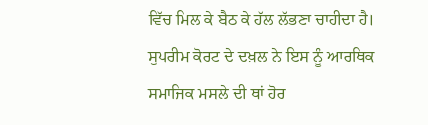ਵਿੱਚ ਮਿਲ ਕੇ ਬੈਠ ਕੇ ਹੱਲ ਲੱਭਣਾ ਚਾਹੀਦਾ ਹੈ।
ਸੁਪਰੀਮ ਕੋਰਟ ਦੇ ਦਖ਼ਲ ਨੇ ਇਸ ਨੂੰ ਆਰਥਿਕ ਸਮਾਜਿਕ ਮਸਲੇ ਦੀ ਥਾਂ ਹੋਰ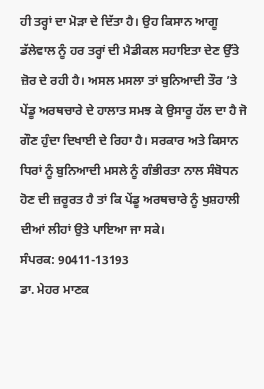ਹੀ ਤਰ੍ਹਾਂ ਦਾ ਮੋੜਾ ਦੇ ਦਿੱਤਾ ਹੈ। ਉਹ ਕਿਸਾਨ ਆਗੂ ਡੱਲੇਵਾਲ ਨੂੰ ਹਰ ਤਰ੍ਹਾਂ ਦੀ ਮੈਡੀਕਲ ਸਹਾਇਤਾ ਦੇਣ ਉੱਤੇ ਜ਼ੋਰ ਦੇ ਰਹੀ ਹੈ। ਅਸਲ ਮਸਲਾ ਤਾਂ ਬੁਨਿਆਦੀ ਤੌਰ ’ਤੇ ਪੇਂਡੂ ਅਰਥਚਾਰੇ ਦੇ ਹਾਲਾਤ ਸਮਝ ਕੇ ਉਸਾਰੂ ਹੱਲ ਦਾ ਹੈ ਜੋ ਗੌਣ ਹੁੰਦਾ ਦਿਖਾਈ ਦੇ ਰਿਹਾ ਹੈ। ਸਰਕਾਰ ਅਤੇ ਕਿਸਾਨ ਧਿਰਾਂ ਨੂੰ ਬੁਨਿਆਦੀ ਮਸਲੇ ਨੂੰ ਗੰਭੀਰਤਾ ਨਾਲ ਸੰਬੋਧਨ ਹੋਣ ਦੀ ਜ਼ਰੂਰਤ ਹੈ ਤਾਂ ਕਿ ਪੇਂਡੂ ਅਰਥਚਾਰੇ ਨੂੰ ਖੁਸ਼ਹਾਲੀ ਦੀਆਂ ਲੀਹਾਂ ਉਤੇ ਪਾਇਆ ਜਾ ਸਕੇ।
ਸੰਪਰਕ: 90411-13193
ਡਾ. ਮੇਹਰ ਮਾਣਕ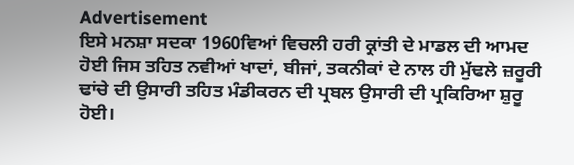Advertisement
ਇਸੇ ਮਨਸ਼ਾ ਸਦਕਾ 1960ਵਿਆਂ ਵਿਚਲੀ ਹਰੀ ਕ੍ਰਾਂਤੀ ਦੇ ਮਾਡਲ ਦੀ ਆਮਦ ਹੋਈ ਜਿਸ ਤਹਿਤ ਨਵੀਆਂ ਖਾਦਾਂ, ਬੀਜਾਂ, ਤਕਨੀਕਾਂ ਦੇ ਨਾਲ ਹੀ ਮੁੱਢਲੇ ਜ਼ਰੂਰੀ ਢਾਂਚੇ ਦੀ ਉਸਾਰੀ ਤਹਿਤ ਮੰਡੀਕਰਨ ਦੀ ਪ੍ਰਬਲ ਉਸਾਰੀ ਦੀ ਪ੍ਰਕਿਰਿਆ ਸ਼ੁਰੂ ਹੋਈ।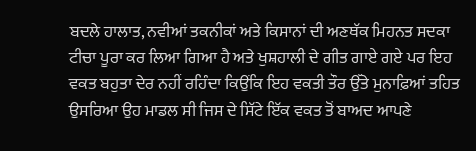ਬਦਲੇ ਹਾਲਾਤ, ਨਵੀਆਂ ਤਕਨੀਕਾਂ ਅਤੇ ਕਿਸਾਨਾਂ ਦੀ ਅਣਥੱਕ ਮਿਹਨਤ ਸਦਕਾ ਟੀਚਾ ਪੂਰਾ ਕਰ ਲਿਆ ਗਿਆ ਹੈ ਅਤੇ ਖੁਸ਼ਹਾਲੀ ਦੇ ਗੀਤ ਗਾਏ ਗਏ ਪਰ ਇਹ ਵਕਤ ਬਹੁਤਾ ਦੇਰ ਨਹੀਂ ਰਹਿੰਦਾ ਕਿਉਂਕਿ ਇਹ ਵਕਤੀ ਤੌਰ ਉੱਤੇ ਮੁਨਾਫ਼ਿਆਂ ਤਹਿਤ ਉਸਰਿਆ ਉਹ ਮਾਡਲ ਸੀ ਜਿਸ ਦੇ ਸਿੱਟੇ ਇੱਕ ਵਕਤ ਤੋਂ ਬਾਅਦ ਆਪਣੇ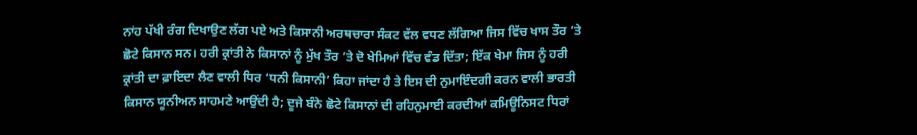ਨਾਂਹ ਪੱਖੀ ਰੰਗ ਦਿਖਾਉਣ ਲੱਗ ਪਏ ਅਤੇ ਕਿਸਾਨੀ ਅਰਥਚਾਰਾ ਸੰਕਟ ਵੱਲ ਵਧਣ ਲੱਗਿਆ ਜਿਸ ਵਿੱਚ ਖਾਸ ਤੌਰ ’ਤੇ ਛੋਟੇ ਕਿਸਾਨ ਸਨ। ਹਰੀ ਕ੍ਰਾਂਤੀ ਨੇ ਕਿਸਾਨਾਂ ਨੂੰ ਮੁੱਖ ਤੌਰ ’ਤੇ ਦੋ ਖੇਮਿਆਂ ਵਿੱਚ ਵੰਡ ਦਿੱਤਾ; ਇੱਕ ਖੇਮਾ ਜਿਸ ਨੂੰ ਹਰੀ ਕ੍ਰਾਂਤੀ ਦਾ ਫ਼ਾਇਦਾ ਲੈਣ ਵਾਲੀ ਧਿਰ ‘ਧਨੀ ਕਿਸਾਨੀ’ ਕਿਹਾ ਜਾਂਦਾ ਹੈ ਤੇ ਇਸ ਦੀ ਨੁਮਾਇੰਦਗੀ ਕਰਨ ਵਾਲੀ ਭਾਰਤੀ ਕਿਸਾਨ ਯੂਨੀਅਨ ਸਾਹਮਣੇ ਆਉਂਦੀ ਹੈ; ਦੂਜੇ ਬੰਨੇ ਛੋਟੇ ਕਿਸਾਨਾਂ ਦੀ ਰਹਿਨੁਮਾਈ ਕਰਦੀਆਂ ਕਮਿਊਨਿਸਟ ਧਿਰਾਂ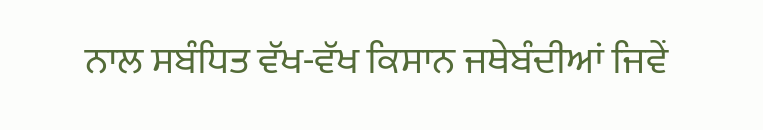ਨਾਲ ਸਬੰਧਿਤ ਵੱਖ-ਵੱਖ ਕਿਸਾਨ ਜਥੇਬੰਦੀਆਂ ਜਿਵੇਂ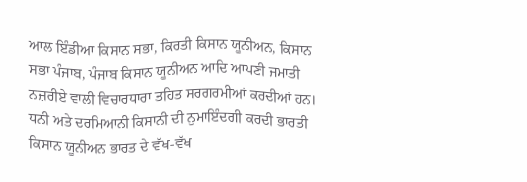ਆਲ ਇੰਡੀਆ ਕਿਸਾਨ ਸਭਾ, ਕਿਰਤੀ ਕਿਸਾਨ ਯੂਨੀਅਨ, ਕਿਸਾਨ ਸਭਾ ਪੰਜਾਬ, ਪੰਜਾਬ ਕਿਸਾਨ ਯੂਨੀਅਨ ਆਦਿ ਆਪਣੀ ਜਮਾਤੀ ਨਜ਼ਰੀਏ ਵਾਲੀ ਵਿਚਾਰਧਾਰਾ ਤਹਿਤ ਸਰਗਰਮੀਆਂ ਕਰਦੀਆਂ ਹਨ। ਧਨੀ ਅਤੇ ਦਰਮਿਆਨੀ ਕਿਸਾਨੀ ਦੀ ਨੁਮਾਇੰਦਗੀ ਕਰਦੀ ਭਾਰਤੀ ਕਿਸਾਨ ਯੂਨੀਅਨ ਭਾਰਤ ਦੇ ਵੱਖ-ਵੱਖ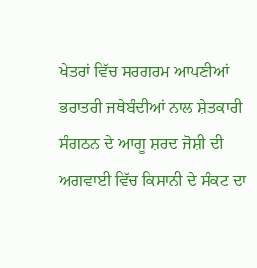ਖੇਤਰਾਂ ਵਿੱਚ ਸਰਗਰਮ ਆਪਣੀਆਂ ਭਰਾਤਰੀ ਜਥੇਬੰਦੀਆਂ ਨਾਲ ਸ਼ੇਤਕਾਰੀ ਸੰਗਠਨ ਦੇ ਆਗੂ ਸ਼ਰਦ ਜੋਸ਼ੀ ਦੀ ਅਗਵਾਈ ਵਿੱਚ ਕਿਸਾਨੀ ਦੇ ਸੰਕਟ ਦਾ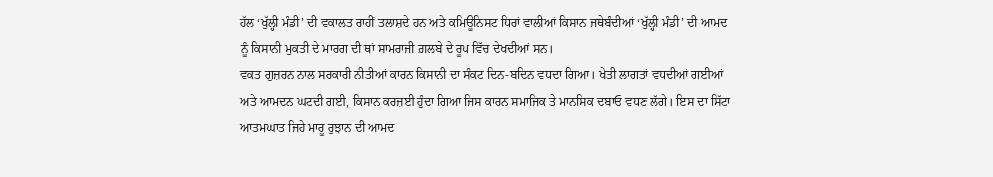ਹੱਲ ‘ਖੁੱਲ੍ਹੀ ਮੰਡੀ’ ਦੀ ਵਕਾਲਤ ਰਾਹੀਂ ਤਲਾਸ਼ਦੇ ਹਨ ਅਤੇ ਕਮਿਊਨਿਸਟ ਧਿਰਾਂ ਵਾਲੀਆਂ ਕਿਸਾਨ ਜਥੇਬੰਦੀਆਂ ‘ਖੁੱਲ੍ਹੀ ਮੰਡੀ’ ਦੀ ਆਮਦ ਨੂੰ ਕਿਸਾਨੀ ਮੁਕਤੀ ਦੇ ਮਾਰਗ ਦੀ ਥਾਂ ਸਾਮਰਾਜੀ ਗ਼ਲਬੇ ਦੇ ਰੂਪ ਵਿੱਚ ਦੇਖਦੀਆਂ ਸਨ।
ਵਕਤ ਗੁਜ਼ਰਨ ਨਾਲ ਸਰਕਾਰੀ ਨੀਤੀਆਂ ਕਾਰਨ ਕਿਸਾਨੀ ਦਾ ਸੰਕਟ ਦਿਨ-ਬਦਿਨ ਵਧਦਾ ਗਿਆ। ਖੇਤੀ ਲਾਗਤਾਂ ਵਧਦੀਆਂ ਗਈਆਂ ਅਤੇ ਆਮਦਨ ਘਟਦੀ ਗਈ, ਕਿਸਾਨ ਕਰਜ਼ਈ ਹੁੰਦਾ ਗਿਆ ਜਿਸ ਕਾਰਨ ਸਮਾਜਿਕ ਤੇ ਮਾਨਸਿਕ ਦਬਾਓ ਵਧਣ ਲੱਗੇ। ਇਸ ਦਾ ਸਿੱਟਾ ਆਤਮਘਾਤ ਜਿਹੇ ਮਾਰੂ ਰੁਝਾਨ ਦੀ ਆਮਦ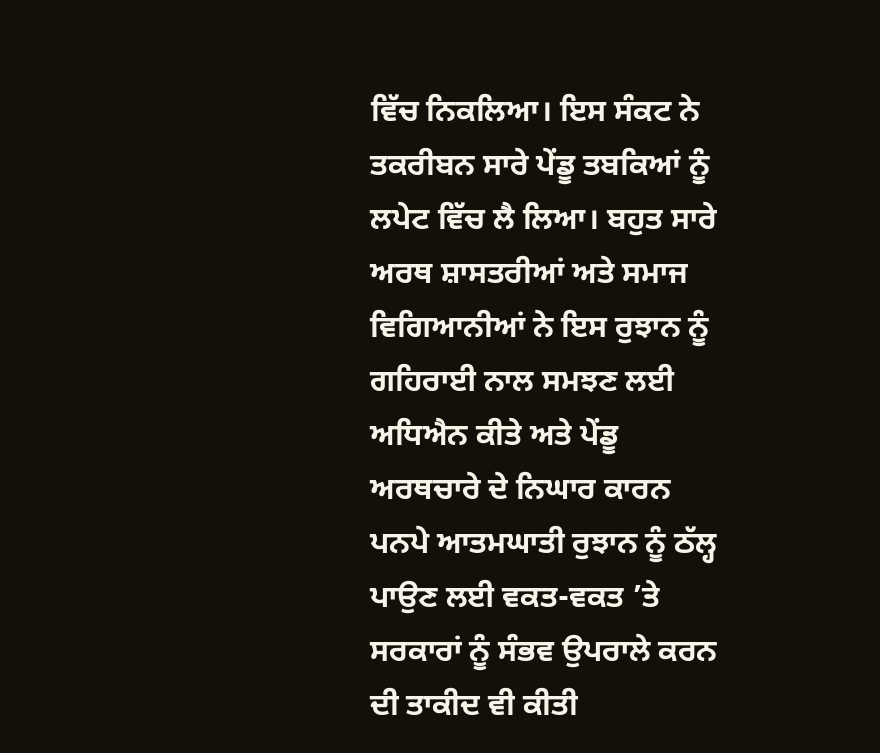ਵਿੱਚ ਨਿਕਲਿਆ। ਇਸ ਸੰਕਟ ਨੇ ਤਕਰੀਬਨ ਸਾਰੇ ਪੇਂਡੂ ਤਬਕਿਆਂ ਨੂੰ ਲਪੇਟ ਵਿੱਚ ਲੈ ਲਿਆ। ਬਹੁਤ ਸਾਰੇ ਅਰਥ ਸ਼ਾਸਤਰੀਆਂ ਅਤੇ ਸਮਾਜ ਵਿਗਿਆਨੀਆਂ ਨੇ ਇਸ ਰੁਝਾਨ ਨੂੰ ਗਹਿਰਾਈ ਨਾਲ ਸਮਝਣ ਲਈ ਅਧਿਐਨ ਕੀਤੇ ਅਤੇ ਪੇਂਡੂ ਅਰਥਚਾਰੇ ਦੇ ਨਿਘਾਰ ਕਾਰਨ ਪਨਪੇ ਆਤਮਘਾਤੀ ਰੁਝਾਨ ਨੂੰ ਠੱਲ੍ਹ ਪਾਉਣ ਲਈ ਵਕਤ-ਵਕਤ ’ਤੇ ਸਰਕਾਰਾਂ ਨੂੰ ਸੰਭਵ ਉਪਰਾਲੇ ਕਰਨ ਦੀ ਤਾਕੀਦ ਵੀ ਕੀਤੀ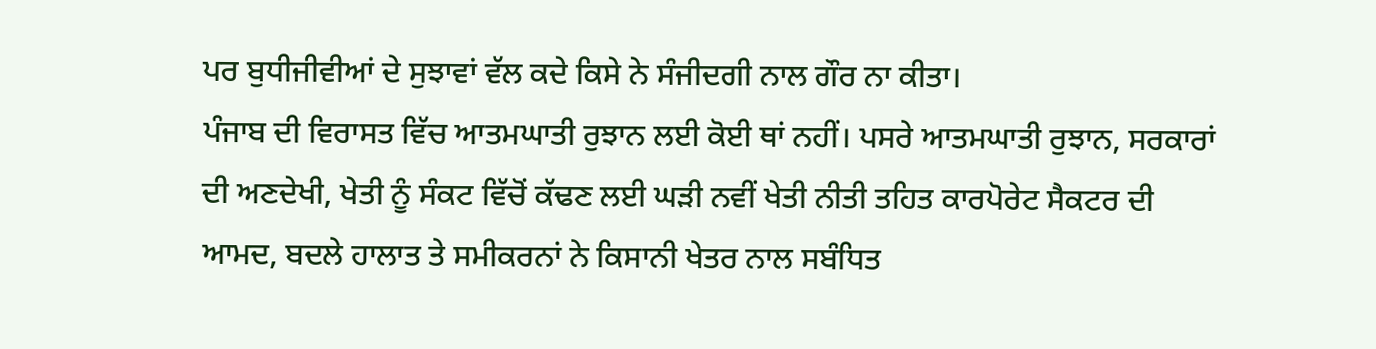ਪਰ ਬੁਧੀਜੀਵੀਆਂ ਦੇ ਸੁਝਾਵਾਂ ਵੱਲ ਕਦੇ ਕਿਸੇ ਨੇ ਸੰਜੀਦਗੀ ਨਾਲ ਗੌਰ ਨਾ ਕੀਤਾ।
ਪੰਜਾਬ ਦੀ ਵਿਰਾਸਤ ਵਿੱਚ ਆਤਮਘਾਤੀ ਰੁਝਾਨ ਲਈ ਕੋਈ ਥਾਂ ਨਹੀਂ। ਪਸਰੇ ਆਤਮਘਾਤੀ ਰੁਝਾਨ, ਸਰਕਾਰਾਂ ਦੀ ਅਣਦੇਖੀ, ਖੇਤੀ ਨੂੰ ਸੰਕਟ ਵਿੱਚੋਂ ਕੱਢਣ ਲਈ ਘੜੀ ਨਵੀਂ ਖੇਤੀ ਨੀਤੀ ਤਹਿਤ ਕਾਰਪੋਰੇਟ ਸੈਕਟਰ ਦੀ ਆਮਦ, ਬਦਲੇ ਹਾਲਾਤ ਤੇ ਸਮੀਕਰਨਾਂ ਨੇ ਕਿਸਾਨੀ ਖੇਤਰ ਨਾਲ ਸਬੰਧਿਤ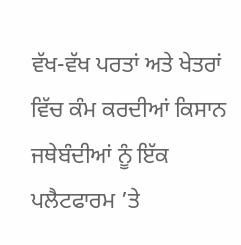ਵੱਖ-ਵੱਖ ਪਰਤਾਂ ਅਤੇ ਖੇਤਰਾਂ ਵਿੱਚ ਕੰਮ ਕਰਦੀਆਂ ਕਿਸਾਨ ਜਥੇਬੰਦੀਆਂ ਨੂੰ ਇੱਕ ਪਲੈਟਫਾਰਮ ’ਤੇ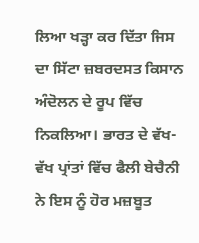ਲਿਆ ਖੜ੍ਹਾ ਕਰ ਦਿੱਤਾ ਜਿਸ ਦਾ ਸਿੱਟਾ ਜ਼ਬਰਦਸਤ ਕਿਸਾਨ ਅੰਦੋਲਨ ਦੇ ਰੂਪ ਵਿੱਚ ਨਿਕਲਿਆ। ਭਾਰਤ ਦੇ ਵੱਖ-ਵੱਖ ਪ੍ਰਾਂਤਾਂ ਵਿੱਚ ਫੈਲੀ ਬੇਚੈਨੀ ਨੇ ਇਸ ਨੂੰ ਹੋਰ ਮਜ਼ਬੂਤ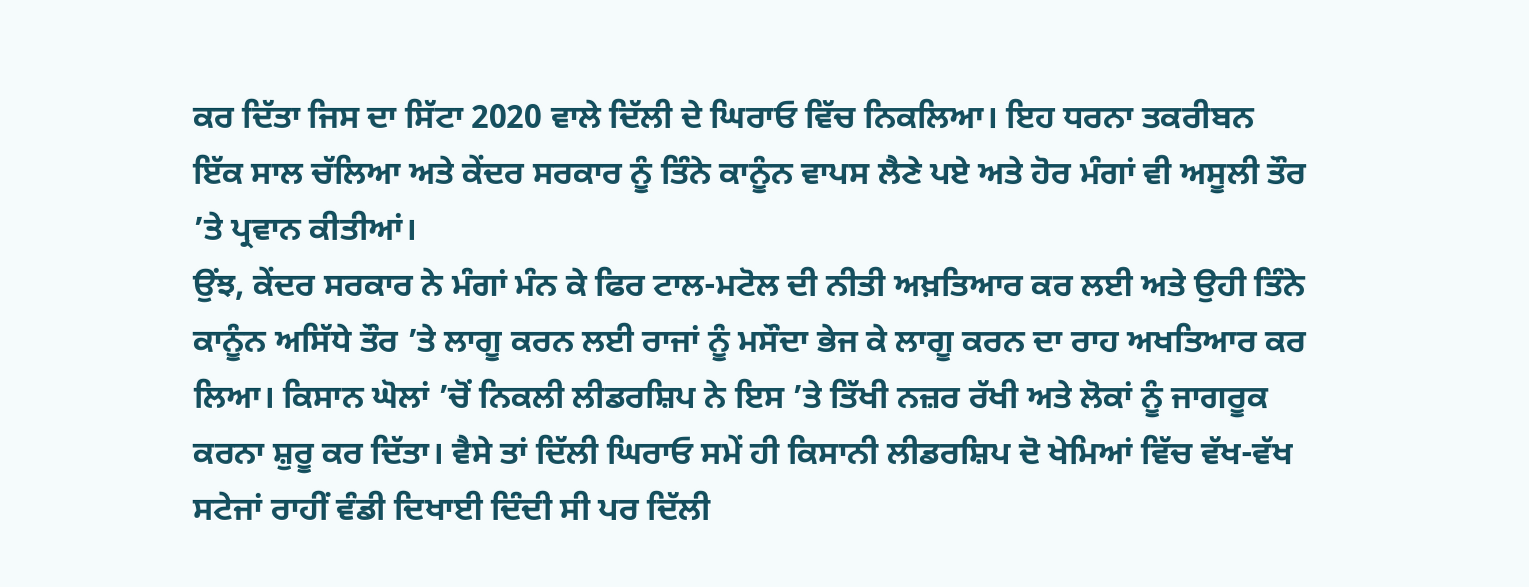ਕਰ ਦਿੱਤਾ ਜਿਸ ਦਾ ਸਿੱਟਾ 2020 ਵਾਲੇ ਦਿੱਲੀ ਦੇ ਘਿਰਾਓ ਵਿੱਚ ਨਿਕਲਿਆ। ਇਹ ਧਰਨਾ ਤਕਰੀਬਨ ਇੱਕ ਸਾਲ ਚੱਲਿਆ ਅਤੇ ਕੇਂਦਰ ਸਰਕਾਰ ਨੂੰ ਤਿੰਨੇ ਕਾਨੂੰਨ ਵਾਪਸ ਲੈਣੇ ਪਏ ਅਤੇ ਹੋਰ ਮੰਗਾਂ ਵੀ ਅਸੂਲੀ ਤੌਰ ’ਤੇ ਪ੍ਰਵਾਨ ਕੀਤੀਆਂ।
ਉਂਝ, ਕੇਂਦਰ ਸਰਕਾਰ ਨੇ ਮੰਗਾਂ ਮੰਨ ਕੇ ਫਿਰ ਟਾਲ-ਮਟੋਲ ਦੀ ਨੀਤੀ ਅਖ਼ਤਿਆਰ ਕਰ ਲਈ ਅਤੇ ਉਹੀ ਤਿੰਨੇ ਕਾਨੂੰਨ ਅਸਿੱਧੇ ਤੌਰ ’ਤੇ ਲਾਗੂ ਕਰਨ ਲਈ ਰਾਜਾਂ ਨੂੰ ਮਸੌਦਾ ਭੇਜ ਕੇ ਲਾਗੂ ਕਰਨ ਦਾ ਰਾਹ ਅਖਤਿਆਰ ਕਰ ਲਿਆ। ਕਿਸਾਨ ਘੋਲਾਂ ’ਚੋਂ ਨਿਕਲੀ ਲੀਡਰਸ਼ਿਪ ਨੇ ਇਸ ’ਤੇ ਤਿੱਖੀ ਨਜ਼ਰ ਰੱਖੀ ਅਤੇ ਲੋਕਾਂ ਨੂੰ ਜਾਗਰੂਕ ਕਰਨਾ ਸ਼ੁਰੂ ਕਰ ਦਿੱਤਾ। ਵੈਸੇ ਤਾਂ ਦਿੱਲੀ ਘਿਰਾਓ ਸਮੇਂ ਹੀ ਕਿਸਾਨੀ ਲੀਡਰਸ਼ਿਪ ਦੋ ਖੇਮਿਆਂ ਵਿੱਚ ਵੱਖ-ਵੱਖ ਸਟੇਜਾਂ ਰਾਹੀਂ ਵੰਡੀ ਦਿਖਾਈ ਦਿੰਦੀ ਸੀ ਪਰ ਦਿੱਲੀ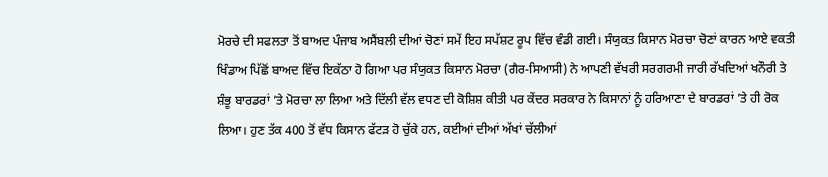ਮੋਰਚੇ ਦੀ ਸਫਲਤਾ ਤੋਂ ਬਾਅਦ ਪੰਜਾਬ ਅਸੈਂਬਲੀ ਦੀਆਂ ਚੋਣਾਂ ਸਮੇਂ ਇਹ ਸਪੱਸ਼ਟ ਰੂਪ ਵਿੱਚ ਵੰਡੀ ਗਈ। ਸੰਯੁਕਤ ਕਿਸਾਨ ਮੋਰਚਾ ਚੋਣਾਂ ਕਾਰਨ ਆਏ ਵਕਤੀ ਖਿੰਡਾਅ ਪਿੱਛੋਂ ਬਾਅਦ ਵਿੱਚ ਇਕੱਠਾ ਹੋ ਗਿਆ ਪਰ ਸੰਯੁਕਤ ਕਿਸਾਨ ਮੋਰਚਾ (ਗੈਰ-ਸਿਆਸੀ) ਨੇ ਆਪਣੀ ਵੱਖਰੀ ਸਰਗਰਮੀ ਜਾਰੀ ਰੱਖਦਿਆਂ ਖਨੌਰੀ ਤੇ ਸ਼ੰਭੂ ਬਾਰਡਰਾਂ ’ਤੇ ਮੋਰਚਾ ਲਾ ਲਿਆ ਅਤੇ ਦਿੱਲੀ ਵੱਲ ਵਧਣ ਦੀ ਕੋਸ਼ਿਸ਼ ਕੀਤੀ ਪਰ ਕੇਂਦਰ ਸਰਕਾਰ ਨੇ ਕਿਸਾਨਾਂ ਨੂੰ ਹਰਿਆਣਾ ਦੇ ਬਾਰਡਰਾਂ ’ਤੇ ਹੀ ਰੋਕ ਲਿਆ। ਹੁਣ ਤੱਕ 400 ਤੋਂ ਵੱਧ ਕਿਸਾਨ ਫੱਟੜ ਹੋ ਚੁੱਕੇ ਹਨ, ਕਈਆਂ ਦੀਆਂ ਅੱਖਾਂ ਚੱਲੀਆਂ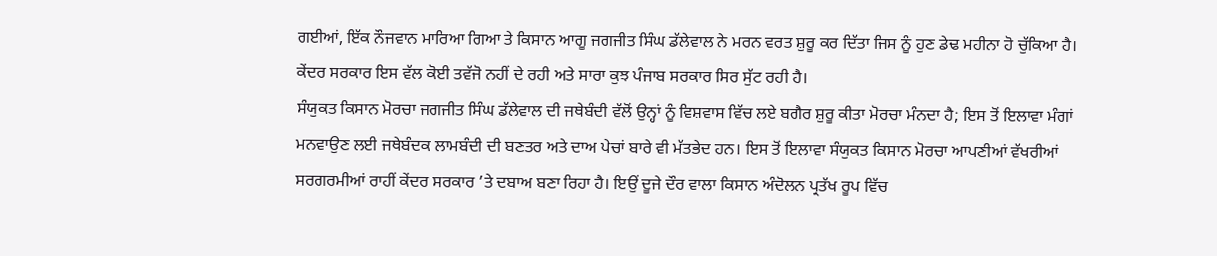ਗਈਆਂ, ਇੱਕ ਨੌਜਵਾਨ ਮਾਰਿਆ ਗਿਆ ਤੇ ਕਿਸਾਨ ਆਗੂ ਜਗਜੀਤ ਸਿੰਘ ਡੱਲੇਵਾਲ ਨੇ ਮਰਨ ਵਰਤ ਸ਼ੁਰੂ ਕਰ ਦਿੱਤਾ ਜਿਸ ਨੂੰ ਹੁਣ ਡੇਢ ਮਹੀਨਾ ਹੋ ਚੁੱਕਿਆ ਹੈ। ਕੇਂਦਰ ਸਰਕਾਰ ਇਸ ਵੱਲ ਕੋਈ ਤਵੱਜੋ ਨਹੀਂ ਦੇ ਰਹੀ ਅਤੇ ਸਾਰਾ ਕੁਝ ਪੰਜਾਬ ਸਰਕਾਰ ਸਿਰ ਸੁੱਟ ਰਹੀ ਹੈ।
ਸੰਯੁਕਤ ਕਿਸਾਨ ਮੋਰਚਾ ਜਗਜੀਤ ਸਿੰਘ ਡੱਲੇਵਾਲ ਦੀ ਜਥੇਬੰਦੀ ਵੱਲੋਂ ਉਨ੍ਹਾਂ ਨੂੰ ਵਿਸ਼ਵਾਸ ਵਿੱਚ ਲਏ ਬਗੈਰ ਸ਼ੁਰੂ ਕੀਤਾ ਮੋਰਚਾ ਮੰਨਦਾ ਹੈ; ਇਸ ਤੋਂ ਇਲਾਵਾ ਮੰਗਾਂ ਮਨਵਾਉਣ ਲਈ ਜਥੇਬੰਦਕ ਲਾਮਬੰਦੀ ਦੀ ਬਣਤਰ ਅਤੇ ਦਾਅ ਪੇਚਾਂ ਬਾਰੇ ਵੀ ਮੱਤਭੇਦ ਹਨ। ਇਸ ਤੋਂ ਇਲਾਵਾ ਸੰਯੁਕਤ ਕਿਸਾਨ ਮੋਰਚਾ ਆਪਣੀਆਂ ਵੱਖਰੀਆਂ ਸਰਗਰਮੀਆਂ ਰਾਹੀਂ ਕੇਂਦਰ ਸਰਕਾਰ ’ਤੇ ਦਬਾਅ ਬਣਾ ਰਿਹਾ ਹੈ। ਇਉਂ ਦੂਜੇ ਦੌਰ ਵਾਲਾ ਕਿਸਾਨ ਅੰਦੋਲਨ ਪ੍ਰਤੱਖ ਰੂਪ ਵਿੱਚ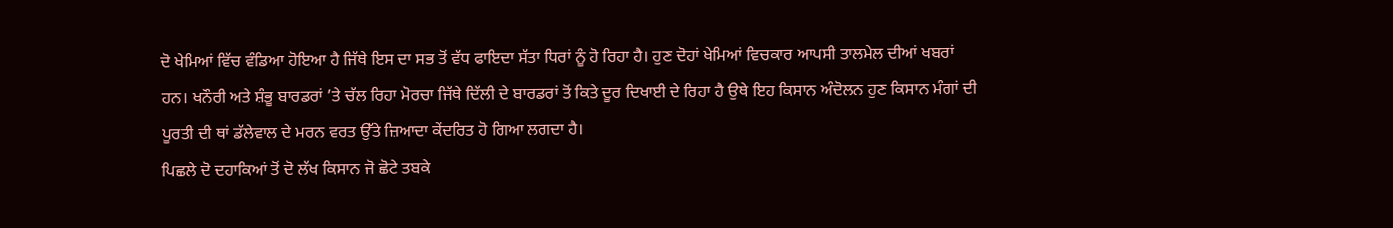ਦੋ ਖੇਮਿਆਂ ਵਿੱਚ ਵੰਡਿਆ ਹੋਇਆ ਹੈ ਜਿੱਥੇ ਇਸ ਦਾ ਸਭ ਤੋਂ ਵੱਧ ਫਾਇਦਾ ਸੱਤਾ ਧਿਰਾਂ ਨੂੰ ਹੋ ਰਿਹਾ ਹੈ। ਹੁਣ ਦੋਹਾਂ ਖੇਮਿਆਂ ਵਿਚਕਾਰ ਆਪਸੀ ਤਾਲਮੇਲ ਦੀਆਂ ਖਬਰਾਂ ਹਨ। ਖਨੌਰੀ ਅਤੇ ਸ਼ੰਭੂ ਬਾਰਡਰਾਂ ’ਤੇ ਚੱਲ ਰਿਹਾ ਮੋਰਚਾ ਜਿੱਥੇ ਦਿੱਲੀ ਦੇ ਬਾਰਡਰਾਂ ਤੋਂ ਕਿਤੇ ਦੂਰ ਦਿਖਾਈ ਦੇ ਰਿਹਾ ਹੈ ਉਥੇ ਇਹ ਕਿਸਾਨ ਅੰਦੋਲਨ ਹੁਣ ਕਿਸਾਨ ਮੰਗਾਂ ਦੀ ਪੂਰਤੀ ਦੀ ਥਾਂ ਡੱਲੇਵਾਲ ਦੇ ਮਰਨ ਵਰਤ ਉੱਤੇ ਜ਼ਿਆਦਾ ਕੇਂਦਰਿਤ ਹੋ ਗਿਆ ਲਗਦਾ ਹੈ।
ਪਿਛਲੇ ਦੋ ਦਹਾਕਿਆਂ ਤੋਂ ਦੋ ਲੱਖ ਕਿਸਾਨ ਜੋ ਛੋਟੇ ਤਬਕੇ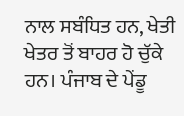ਨਾਲ ਸਬੰਧਿਤ ਹਨ, ਖੇਤੀ ਖੇਤਰ ਤੋਂ ਬਾਹਰ ਹੋ ਚੁੱਕੇ ਹਨ। ਪੰਜਾਬ ਦੇ ਪੇਂਡੂ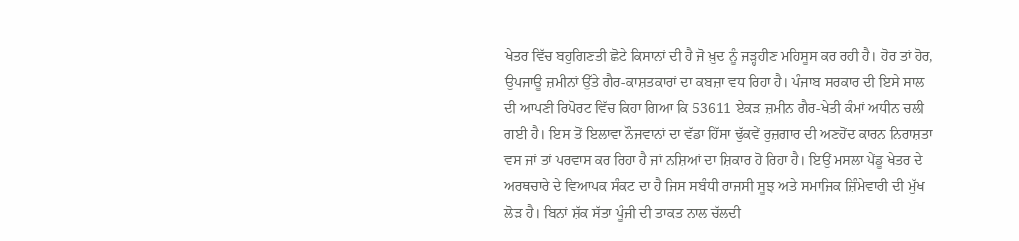ਖੇਤਰ ਵਿੱਚ ਬਹੁਗਿਣਤੀ ਛੋਟੇ ਕਿਸਾਨਾਂ ਦੀ ਹੈ ਜੋ ਖ਼ੁਦ ਨੂੰ ਜੜ੍ਹਹੀਣ ਮਹਿਸੂਸ ਕਰ ਰਹੀ ਹੈ। ਹੋਰ ਤਾਂ ਹੋਰ, ਉਪਜਾਊ ਜ਼ਮੀਨਾਂ ਉੱਤੇ ਗੈਰ-ਕਾਸ਼ਤਕਾਰਾਂ ਦਾ ਕਬਜ਼ਾ ਵਧ ਰਿਹਾ ਹੈ। ਪੰਜਾਬ ਸਰਕਾਰ ਦੀ ਇਸੇ ਸਾਲ ਦੀ ਆਪਣੀ ਰਿਪੋਰਟ ਵਿੱਚ ਕਿਹਾ ਗਿਆ ਕਿ 53611 ਏਕੜ ਜ਼ਮੀਨ ਗੈਰ-ਖੇਤੀ ਕੰਮਾਂ ਅਧੀਨ ਚਲੀ ਗਈ ਹੈ। ਇਸ ਤੋਂ ਇਲਾਵਾ ਨੌਜਵਾਨਾਂ ਦਾ ਵੱਡਾ ਹਿੱਸਾ ਢੁੱਕਵੇਂ ਰੁਜ਼ਗਾਰ ਦੀ ਅਣਹੋਂਦ ਕਾਰਨ ਨਿਰਾਸ਼ਤਾ ਵਸ ਜਾਂ ਤਾਂ ਪਰਵਾਸ ਕਰ ਰਿਹਾ ਹੈ ਜਾਂ ਨਸ਼ਿਆਂ ਦਾ ਸ਼ਿਕਾਰ ਹੋ ਰਿਹਾ ਹੈ। ਇਉਂ ਮਸਲਾ ਪੇਂਡੂ ਖੇਤਰ ਦੇ ਅਰਥਚਾਰੇ ਦੇ ਵਿਆਪਕ ਸੰਕਟ ਦਾ ਹੈ ਜਿਸ ਸਬੰਧੀ ਰਾਜਸੀ ਸੂਝ ਅਤੇ ਸਮਾਜਿਕ ਜ਼ਿੰਮੇਵਾਰੀ ਦੀ ਮੁੱਖ ਲੋੜ ਹੈ। ਬਿਨਾਂ ਸ਼ੱਕ ਸੱਤਾ ਪੂੰਜੀ ਦੀ ਤਾਕਤ ਨਾਲ ਚੱਲਦੀ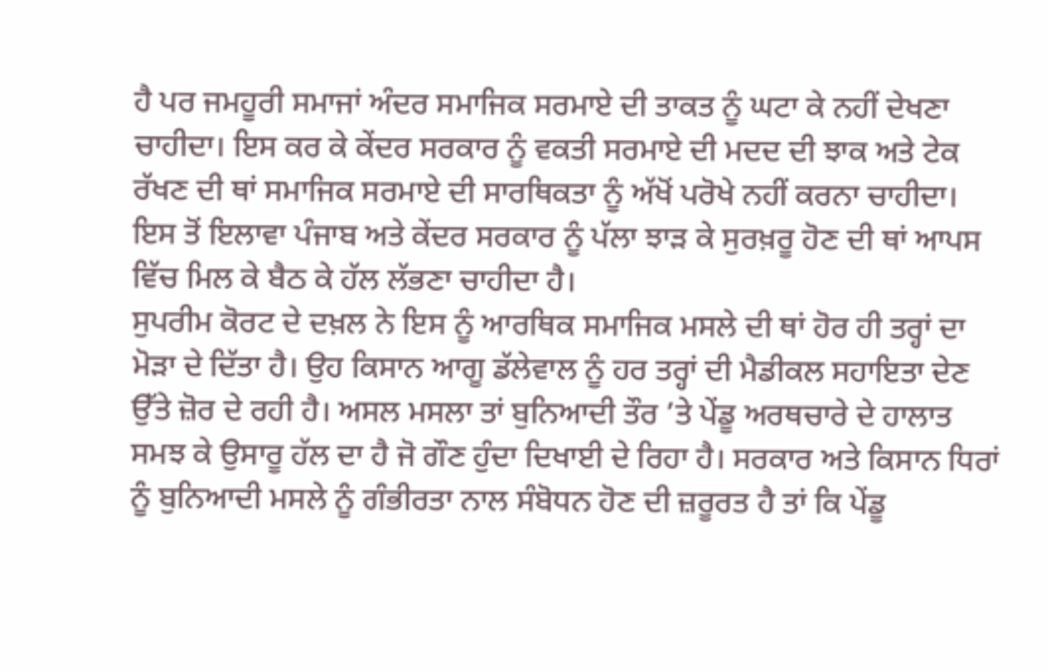ਹੈ ਪਰ ਜਮਹੂਰੀ ਸਮਾਜਾਂ ਅੰਦਰ ਸਮਾਜਿਕ ਸਰਮਾਏ ਦੀ ਤਾਕਤ ਨੂੰ ਘਟਾ ਕੇ ਨਹੀਂ ਦੇਖਣਾ ਚਾਹੀਦਾ। ਇਸ ਕਰ ਕੇ ਕੇਂਦਰ ਸਰਕਾਰ ਨੂੰ ਵਕਤੀ ਸਰਮਾਏ ਦੀ ਮਦਦ ਦੀ ਝਾਕ ਅਤੇ ਟੇਕ ਰੱਖਣ ਦੀ ਥਾਂ ਸਮਾਜਿਕ ਸਰਮਾਏ ਦੀ ਸਾਰਥਿਕਤਾ ਨੂੰ ਅੱਖੋਂ ਪਰੋਖੇ ਨਹੀਂ ਕਰਨਾ ਚਾਹੀਦਾ। ਇਸ ਤੋਂ ਇਲਾਵਾ ਪੰਜਾਬ ਅਤੇ ਕੇਂਦਰ ਸਰਕਾਰ ਨੂੰ ਪੱਲਾ ਝਾੜ ਕੇ ਸੁਰਖ਼ਰੂ ਹੋਣ ਦੀ ਥਾਂ ਆਪਸ ਵਿੱਚ ਮਿਲ ਕੇ ਬੈਠ ਕੇ ਹੱਲ ਲੱਭਣਾ ਚਾਹੀਦਾ ਹੈ।
ਸੁਪਰੀਮ ਕੋਰਟ ਦੇ ਦਖ਼ਲ ਨੇ ਇਸ ਨੂੰ ਆਰਥਿਕ ਸਮਾਜਿਕ ਮਸਲੇ ਦੀ ਥਾਂ ਹੋਰ ਹੀ ਤਰ੍ਹਾਂ ਦਾ ਮੋੜਾ ਦੇ ਦਿੱਤਾ ਹੈ। ਉਹ ਕਿਸਾਨ ਆਗੂ ਡੱਲੇਵਾਲ ਨੂੰ ਹਰ ਤਰ੍ਹਾਂ ਦੀ ਮੈਡੀਕਲ ਸਹਾਇਤਾ ਦੇਣ ਉੱਤੇ ਜ਼ੋਰ ਦੇ ਰਹੀ ਹੈ। ਅਸਲ ਮਸਲਾ ਤਾਂ ਬੁਨਿਆਦੀ ਤੌਰ ’ਤੇ ਪੇਂਡੂ ਅਰਥਚਾਰੇ ਦੇ ਹਾਲਾਤ ਸਮਝ ਕੇ ਉਸਾਰੂ ਹੱਲ ਦਾ ਹੈ ਜੋ ਗੌਣ ਹੁੰਦਾ ਦਿਖਾਈ ਦੇ ਰਿਹਾ ਹੈ। ਸਰਕਾਰ ਅਤੇ ਕਿਸਾਨ ਧਿਰਾਂ ਨੂੰ ਬੁਨਿਆਦੀ ਮਸਲੇ ਨੂੰ ਗੰਭੀਰਤਾ ਨਾਲ ਸੰਬੋਧਨ ਹੋਣ ਦੀ ਜ਼ਰੂਰਤ ਹੈ ਤਾਂ ਕਿ ਪੇਂਡੂ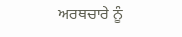ਅਰਥਚਾਰੇ ਨੂੰ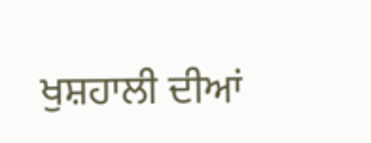ਖੁਸ਼ਹਾਲੀ ਦੀਆਂ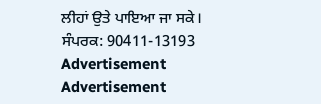ਲੀਹਾਂ ਉਤੇ ਪਾਇਆ ਜਾ ਸਕੇ।
ਸੰਪਰਕ: 90411-13193
Advertisement
Advertisement